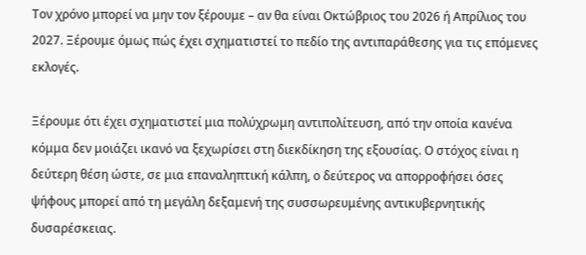Τον χρόνο μπορεί να μην τον ξέρουμε – αν θα είναι Οκτώβριος του 2026 ή Απρίλιος του 2027. Ξέρουμε όμως πώς έχει σχηματιστεί το πεδίο της αντιπαράθεσης για τις επόμενες εκλογές.

Ξέρουμε ότι έχει σχηματιστεί μια πολύχρωμη αντιπολίτευση, από την οποία κανένα κόμμα δεν μοιάζει ικανό να ξεχωρίσει στη διεκδίκηση της εξουσίας. Ο στόχος είναι η δεύτερη θέση ώστε, σε μια επαναληπτική κάλπη, ο δεύτερος να απορροφήσει όσες ψήφους μπορεί από τη μεγάλη δεξαμενή της συσσωρευμένης αντικυβερνητικής δυσαρέσκειας.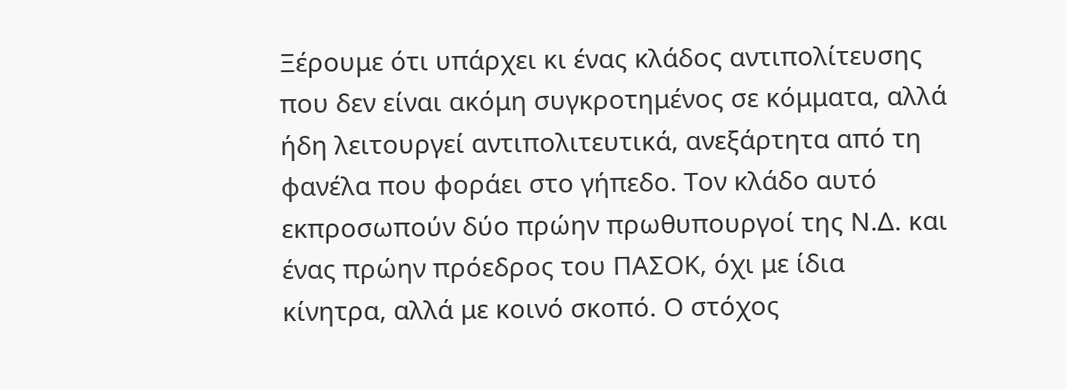Ξέρουμε ότι υπάρχει κι ένας κλάδος αντιπολίτευσης που δεν είναι ακόμη συγκροτημένος σε κόμματα, αλλά ήδη λειτουργεί αντιπολιτευτικά, ανεξάρτητα από τη φανέλα που φοράει στο γήπεδο. Τον κλάδο αυτό εκπροσωπούν δύο πρώην πρωθυπουργοί της Ν.Δ. και ένας πρώην πρόεδρος του ΠΑΣΟΚ, όχι με ίδια κίνητρα, αλλά με κοινό σκοπό. Ο στόχος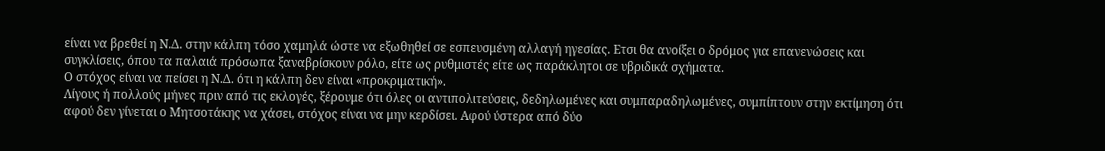είναι να βρεθεί η Ν.Δ. στην κάλπη τόσο χαμηλά ώστε να εξωθηθεί σε εσπευσμένη αλλαγή ηγεσίας. Ετσι θα ανοίξει ο δρόμος για επανενώσεις και συγκλίσεις, όπου τα παλαιά πρόσωπα ξαναβρίσκουν ρόλο, είτε ως ρυθμιστές είτε ως παράκλητοι σε υβριδικά σχήματα.
Ο στόχος είναι να πείσει η Ν.Δ. ότι η κάλπη δεν είναι «προκριματική».
Λίγους ή πολλούς μήνες πριν από τις εκλογές, ξέρουμε ότι όλες οι αντιπολιτεύσεις, δεδηλωμένες και συμπαραδηλωμένες, συμπίπτουν στην εκτίμηση ότι αφού δεν γίνεται ο Μητσοτάκης να χάσει, στόχος είναι να μην κερδίσει. Αφού ύστερα από δύο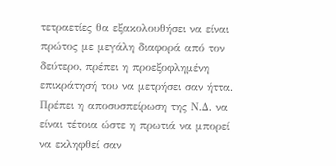τετραετίες θα εξακολουθήσει να είναι πρώτος με μεγάλη διαφορά από τον δεύτερο, πρέπει η προεξοφλημένη επικράτησή του να μετρήσει σαν ήττα. Πρέπει η αποσυσπείρωση της Ν.Δ. να είναι τέτοια ώστε η πρωτιά να μπορεί να εκληφθεί σαν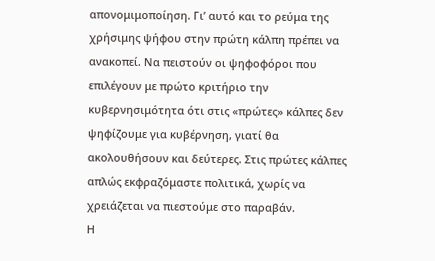απονομιμοποίηση. Γι’ αυτό και το ρεύμα της χρήσιμης ψήφου στην πρώτη κάλπη πρέπει να ανακοπεί. Να πειστούν οι ψηφοφόροι που επιλέγουν με πρώτο κριτήριο την κυβερνησιμότητα ότι στις «πρώτες» κάλπες δεν ψηφίζουμε για κυβέρνηση, γιατί θα ακολουθήσουν και δεύτερες. Στις πρώτες κάλπες απλώς εκφραζόμαστε πολιτικά, χωρίς να χρειάζεται να πιεστούμε στο παραβάν.
Η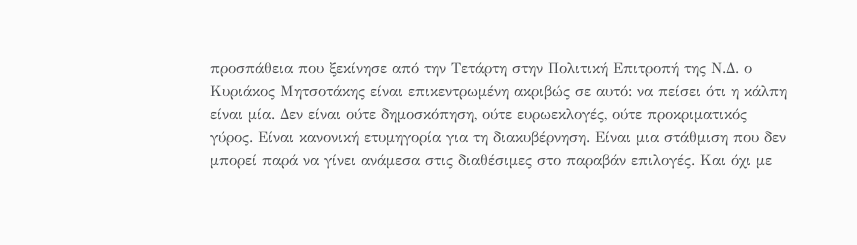προσπάθεια που ξεκίνησε από την Τετάρτη στην Πολιτική Επιτροπή της Ν.Δ. ο Κυριάκος Μητσοτάκης είναι επικεντρωμένη ακριβώς σε αυτό: να πείσει ότι η κάλπη είναι μία. Δεν είναι ούτε δημοσκόπηση, ούτε ευρωεκλογές, ούτε προκριματικός γύρος. Είναι κανονική ετυμηγορία για τη διακυβέρνηση. Είναι μια στάθμιση που δεν μπορεί παρά να γίνει ανάμεσα στις διαθέσιμες στο παραβάν επιλογές. Και όχι με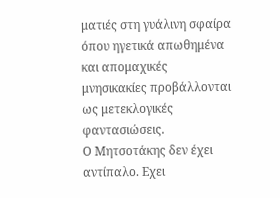ματιές στη γυάλινη σφαίρα όπου ηγετικά απωθημένα και απομαχικές μνησικακίες προβάλλονται ως μετεκλογικές φαντασιώσεις.
Ο Μητσοτάκης δεν έχει αντίπαλο. Εχει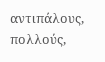αντιπάλους, πολλούς,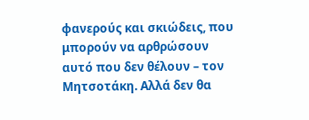φανερούς και σκιώδεις, που μπορούν να αρθρώσουν αυτό που δεν θέλουν – τον Μητσοτάκη. Αλλά δεν θα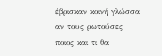έβρισκαν κοινή γλώσσα αν τους ρωτούσες ποιος και τι θα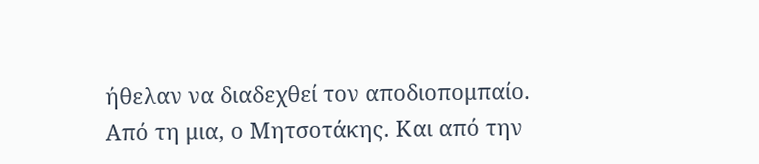ήθελαν να διαδεχθεί τον αποδιοπομπαίο.
Από τη μια, ο Μητσοτάκης. Και από την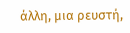άλλη, μια ρευστή,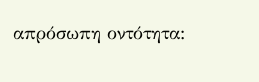απρόσωπη οντότητα: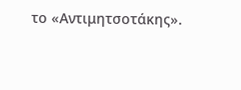το «Αντιμητσοτάκης».